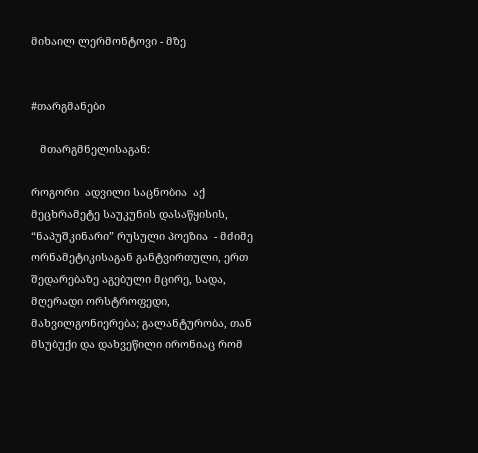მიხაილ ლერმონტოვი - მზე


#თარგმანები

   მთარგმნელისაგან:

როგორი  ადვილი საცნობია  აქ მეცხრამეტე საუკუნის დასაწყისის, “ნაპუშკინარი” რუსული პოეზია  - მძიმე ორნამეტიკისაგან განტვირთული, ერთ შედარებაზე აგებული მცირე, სადა, მღერადი ორსტროფედი, მახვილგონიერება; გალანტურობა, თან მსუბუქი და დახვეწილი ირონიაც რომ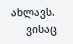ახლავს.
     ვისაც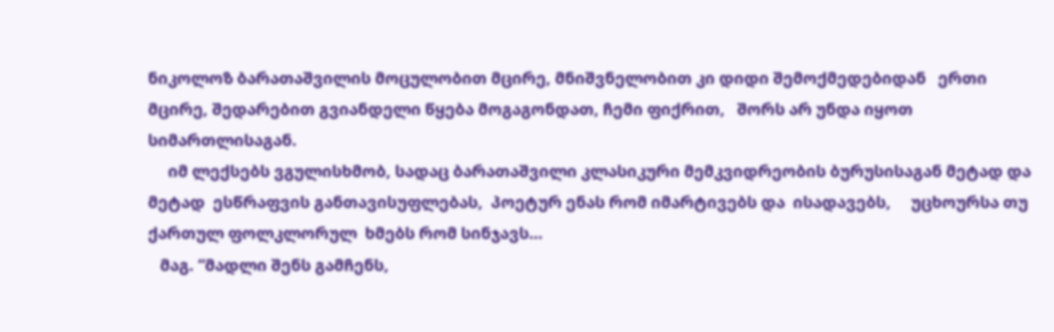ნიკოლოზ ბარათაშვილის მოცულობით მცირე, მნიშვნელობით კი დიდი შემოქმედებიდან   ერთი მცირე, შედარებით გვიანდელი წყება მოგაგონდათ, ჩემი ფიქრით,   შორს არ უნდა იყოთ სიმართლისაგან.
     იმ ლექსებს ვგულისხმობ, სადაც ბარათაშვილი კლასიკური მემკვიდრეობის ბურუსისაგან მეტად და მეტად  ესწრაფვის განთავისუფლებას,  პოეტურ ენას რომ იმარტივებს და  ისადავებს,     უცხოურსა თუ  ქართულ ფოლკლორულ  ხმებს რომ სინჯავს…
   მაგ. “მადლი შენს გამჩენს,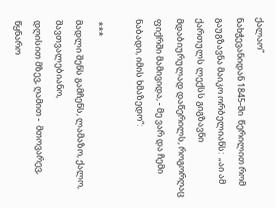ქალაო”
ნახჭევანიდან 1845-ში  წერილით რომ  გაუგზავნა მაიკო ორბელიანს:  „აი ამ ქართულს ლექსს გიგზავნი მდაბიურულად დაწერილს, როგორღაც ფიქრში მამივიდა, - მე ვარ და ჩემი ნაბადი, იმის ხმაზედო“:

 ***
მადლი შენს გამჩენს, ლამაზო, ქალო, შავთვალებიანო,
დღისით მზევ, ღამით -  მთოვარევ, წყნარო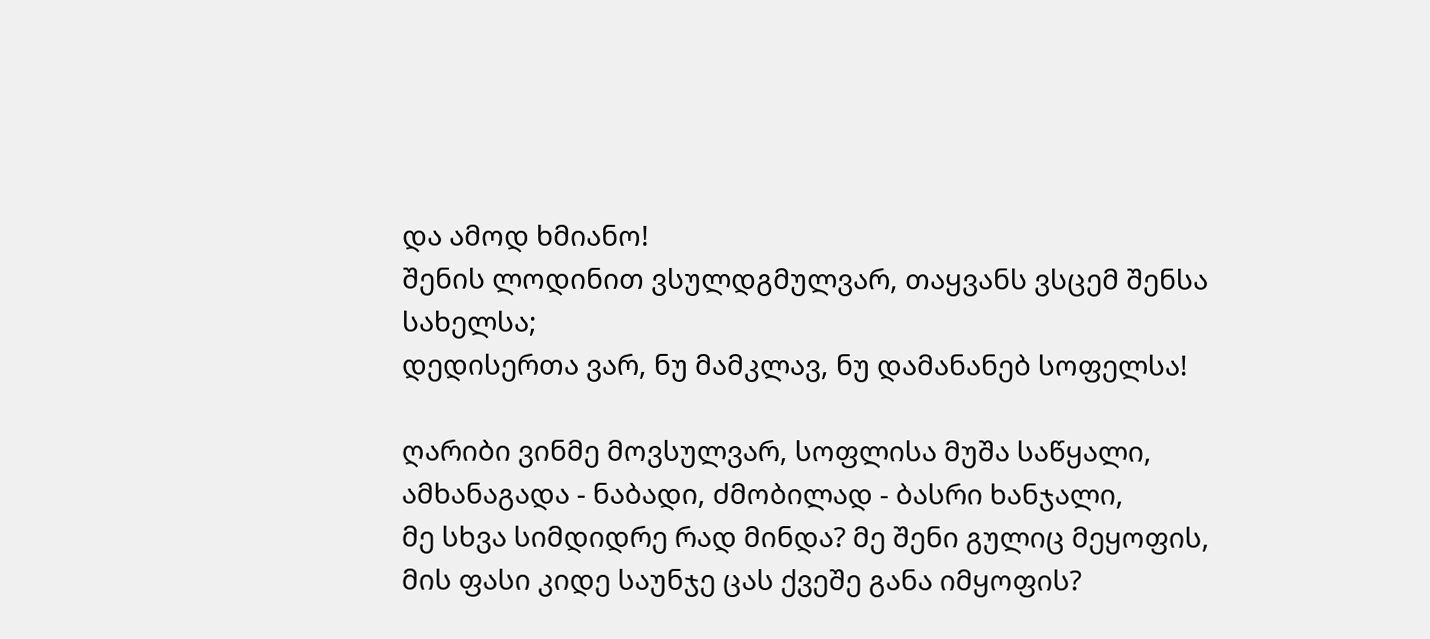და ამოდ ხმიანო!
შენის ლოდინით ვსულდგმულვარ, თაყვანს ვსცემ შენსა სახელსა;
დედისერთა ვარ, ნუ მამკლავ, ნუ დამანანებ სოფელსა!

ღარიბი ვინმე მოვსულვარ, სოფლისა მუშა საწყალი,
ამხანაგადა - ნაბადი, ძმობილად - ბასრი ხანჯალი,
მე სხვა სიმდიდრე რად მინდა? მე შენი გულიც მეყოფის,
მის ფასი კიდე საუნჯე ცას ქვეშე განა იმყოფის?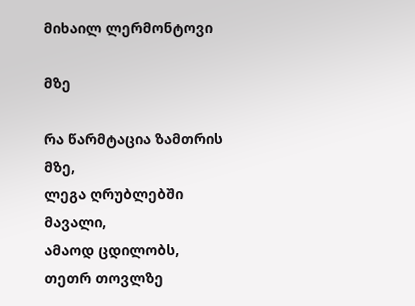მიხაილ ლერმონტოვი

მზე

რა წარმტაცია ზამთრის მზე,
ლეგა ღრუბლებში მავალი,
ამაოდ ცდილობს, თეთრ თოვლზე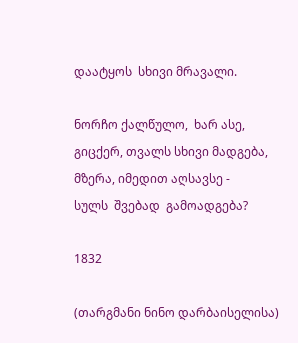დაატყოს  სხივი მრავალი.

ნორჩო ქალწულო,  ხარ ასე,
გიცქერ, თვალს სხივი მადგება,
მზერა, იმედით აღსავსე -
სულს  შვებად  გამოადგება?

1832

(თარგმანი ნინო დარბაისელისა)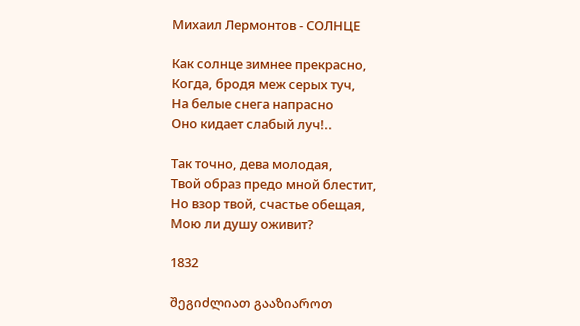Михаил Лермонтов - СОЛНЦЕ

Как солнце зимнее прекрасно,
Когда, бродя меж серых туч,
На белые снега напрасно
Оно кидает слабый луч!..

Так точно, дева молодая,
Твой образ предо мной блестит,
Но взор твой, счастье обещая,
Мою ли душу оживит?

1832

შეგიძლიათ გააზიაროთ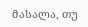მასალა, თუ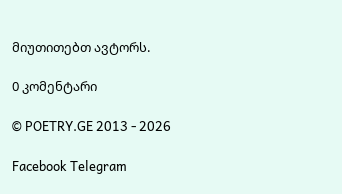მიუთითებთ ავტორს.

0 კომენტარი

© POETRY.GE 2013 - 2026

Facebook Telegram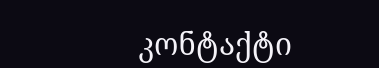კონტაქტი